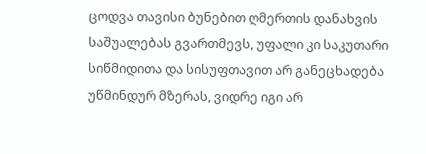ცოდვა თავისი ბუნებით ღმერთის დანახვის საშუალებას გვართმევს, უფალი კი საკუთარი სიწმიდითა და სისუფთავით არ განეცხადება უწმინდურ მზერას, ვიდრე იგი არ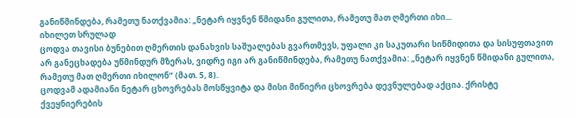განიწმინდება, რამეთუ ნათქვამია: „ნეტარ იყვნენ წმიდანი გულითა, რამეთუ მათ ღმერთი იხი...
იხილეთ სრულად
ცოდვა თავისი ბუნებით ღმერთის დანახვის საშუალებას გვართმევს, უფალი კი საკუთარი სიწმიდითა და სისუფთავით არ განეცხადება უწმინდურ მზერას, ვიდრე იგი არ განიწმინდება, რამეთუ ნათქვამია: „ნეტარ იყვნენ წმიდანი გულითა, რამეთუ მათ ღმერთი იხილონ“ (მათ. 5, 8).
ცოდვამ ადამიანი ნეტარ ცხოვრებას მოსწყვიტა და მისი მიწიერი ცხოვრება დევნულებად აქცია. ქრისტე ქვეყნიერების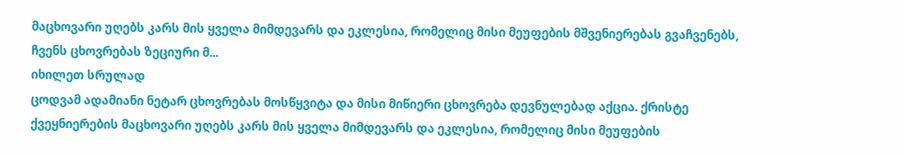მაცხოვარი უღებს კარს მის ყველა მიმდევარს და ეკლესია, რომელიც მისი მეუფების მშვენიერებას გვაჩვენებს, ჩვენს ცხოვრებას ზეციური მ...
იხილეთ სრულად
ცოდვამ ადამიანი ნეტარ ცხოვრებას მოსწყვიტა და მისი მიწიერი ცხოვრება დევნულებად აქცია. ქრისტე ქვეყნიერების მაცხოვარი უღებს კარს მის ყველა მიმდევარს და ეკლესია, რომელიც მისი მეუფების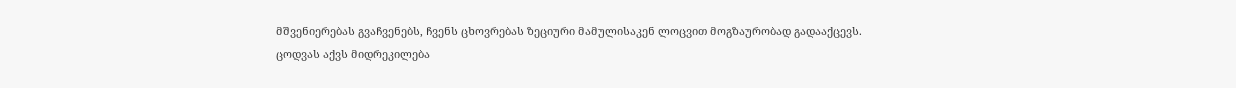მშვენიერებას გვაჩვენებს, ჩვენს ცხოვრებას ზეციური მამულისაკენ ლოცვით მოგზაურობად გადააქცევს.
ცოდვას აქვს მიდრეკილება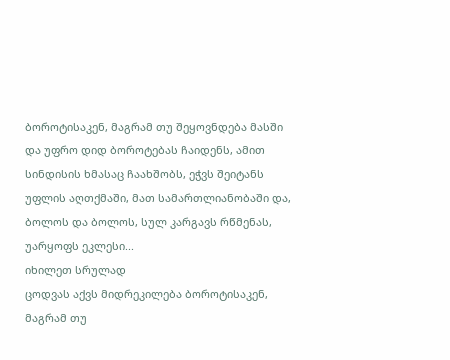ბოროტისაკენ, მაგრამ თუ შეყოვნდება მასში და უფრო დიდ ბოროტებას ჩაიდენს, ამით სინდისის ხმასაც ჩაახშობს, ეჭვს შეიტანს უფლის აღთქმაში, მათ სამართლიანობაში და, ბოლოს და ბოლოს, სულ კარგავს რწმენას, უარყოფს ეკლესი...
იხილეთ სრულად
ცოდვას აქვს მიდრეკილება ბოროტისაკენ, მაგრამ თუ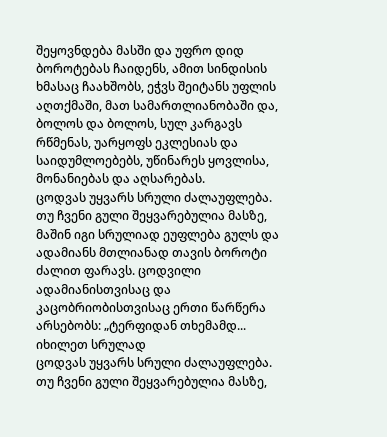შეყოვნდება მასში და უფრო დიდ ბოროტებას ჩაიდენს, ამით სინდისის ხმასაც ჩაახშობს, ეჭვს შეიტანს უფლის აღთქმაში, მათ სამართლიანობაში და, ბოლოს და ბოლოს, სულ კარგავს რწმენას, უარყოფს ეკლესიას და საიდუმლოებებს, უწინარეს ყოვლისა, მონანიებას და აღსარებას.
ცოდვას უყვარს სრული ძალაუფლება. თუ ჩვენი გული შეყვარებულია მასზე, მაშინ იგი სრულიად ეუფლება გულს და ადამიანს მთლიანად თავის ბოროტი ძალით ფარავს. ცოდვილი ადამიანისთვისაც და კაცობრიობისთვისაც ერთი წარწერა არსებობს: „ტერფიდან თხემამდ...
იხილეთ სრულად
ცოდვას უყვარს სრული ძალაუფლება. თუ ჩვენი გული შეყვარებულია მასზე,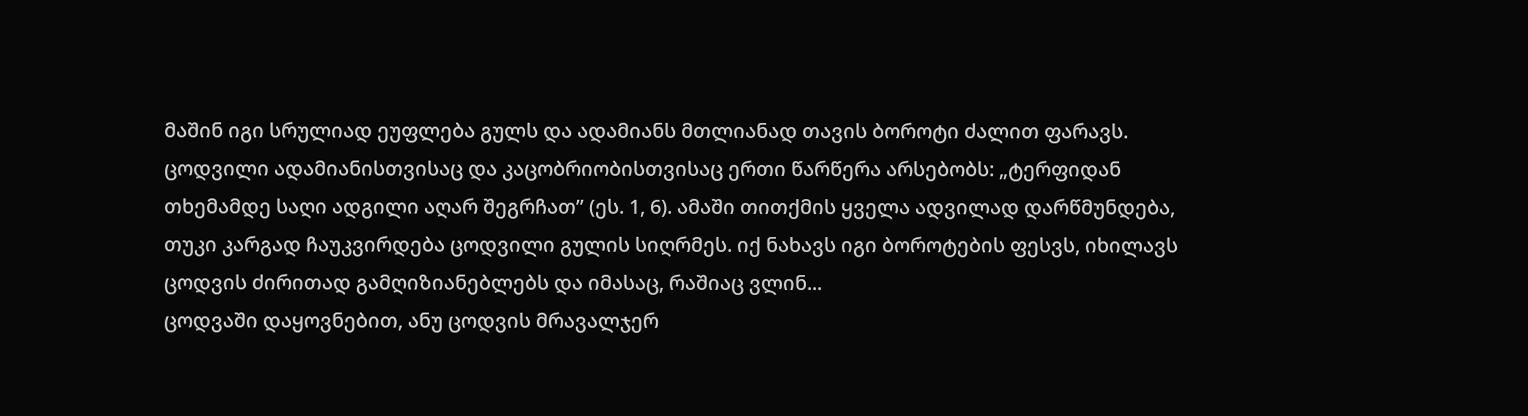მაშინ იგი სრულიად ეუფლება გულს და ადამიანს მთლიანად თავის ბოროტი ძალით ფარავს. ცოდვილი ადამიანისთვისაც და კაცობრიობისთვისაც ერთი წარწერა არსებობს: „ტერფიდან თხემამდე საღი ადგილი აღარ შეგრჩათ” (ეს. 1, 6). ამაში თითქმის ყველა ადვილად დარწმუნდება, თუკი კარგად ჩაუკვირდება ცოდვილი გულის სიღრმეს. იქ ნახავს იგი ბოროტების ფესვს, იხილავს ცოდვის ძირითად გამღიზიანებლებს და იმასაც, რაშიაც ვლინ...
ცოდვაში დაყოვნებით, ანუ ცოდვის მრავალჯერ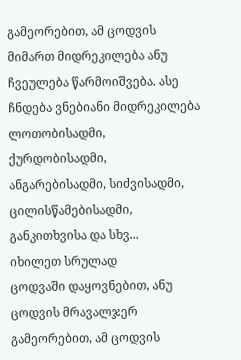გამეორებით, ამ ცოდვის მიმართ მიდრეკილება ანუ ჩვეულება წარმოიშვება. ასე ჩნდება ვნებიანი მიდრეკილება ლოთობისადმი, ქურდობისადმი, ანგარებისადმი, სიძვისადმი, ცილისწამებისადმი, განკითხვისა და სხვ...
იხილეთ სრულად
ცოდვაში დაყოვნებით, ანუ ცოდვის მრავალჯერ გამეორებით, ამ ცოდვის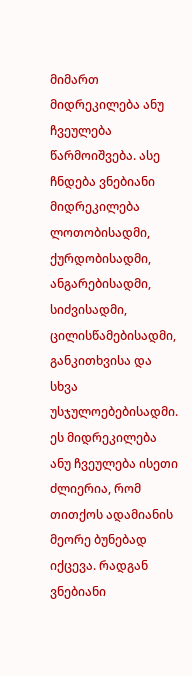მიმართ მიდრეკილება ანუ ჩვეულება წარმოიშვება. ასე ჩნდება ვნებიანი მიდრეკილება ლოთობისადმი, ქურდობისადმი, ანგარებისადმი, სიძვისადმი, ცილისწამებისადმი, განკითხვისა და სხვა უსჯულოებებისადმი. ეს მიდრეკილება ანუ ჩვეულება ისეთი ძლიერია, რომ თითქოს ადამიანის მეორე ბუნებად იქცევა. რადგან ვნებიანი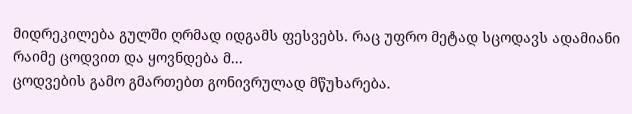მიდრეკილება გულში ღრმად იდგამს ფესვებს. რაც უფრო მეტად სცოდავს ადამიანი რაიმე ცოდვით და ყოვნდება მ...
ცოდვების გამო გმართებთ გონივრულად მწუხარება.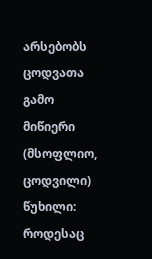არსებობს ცოდვათა გამო მიწიერი (მსოფლიო, ცოდვილი) წუხილი: როდესაც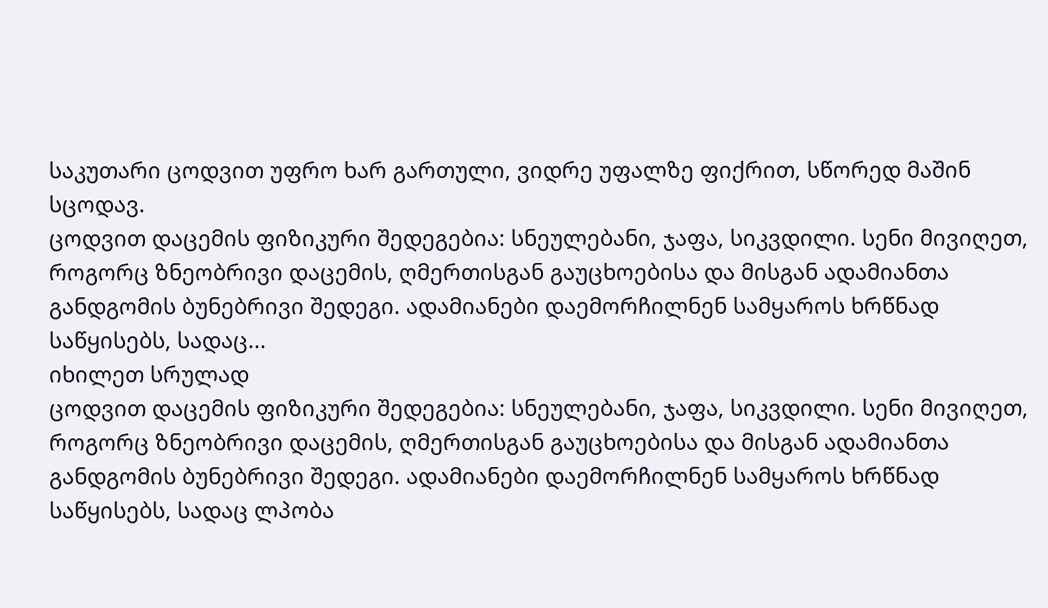საკუთარი ცოდვით უფრო ხარ გართული, ვიდრე უფალზე ფიქრით, სწორედ მაშინ სცოდავ.
ცოდვით დაცემის ფიზიკური შედეგებია: სნეულებანი, ჯაფა, სიკვდილი. სენი მივიღეთ, როგორც ზნეობრივი დაცემის, ღმერთისგან გაუცხოებისა და მისგან ადამიანთა განდგომის ბუნებრივი შედეგი. ადამიანები დაემორჩილნენ სამყაროს ხრწნად საწყისებს, სადაც...
იხილეთ სრულად
ცოდვით დაცემის ფიზიკური შედეგებია: სნეულებანი, ჯაფა, სიკვდილი. სენი მივიღეთ, როგორც ზნეობრივი დაცემის, ღმერთისგან გაუცხოებისა და მისგან ადამიანთა განდგომის ბუნებრივი შედეგი. ადამიანები დაემორჩილნენ სამყაროს ხრწნად საწყისებს, სადაც ლპობა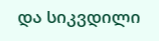და სიკვდილი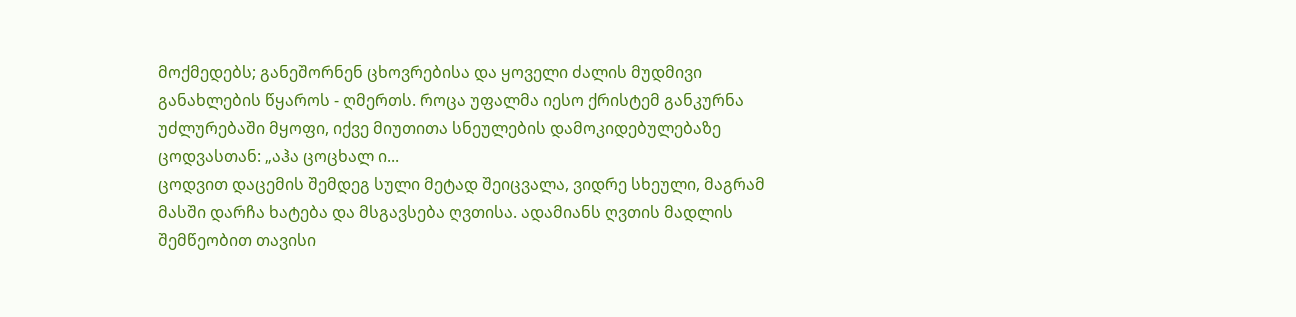მოქმედებს; განეშორნენ ცხოვრებისა და ყოველი ძალის მუდმივი განახლების წყაროს - ღმერთს. როცა უფალმა იესო ქრისტემ განკურნა უძლურებაში მყოფი, იქვე მიუთითა სნეულების დამოკიდებულებაზე ცოდვასთან: „აჰა ცოცხალ ი...
ცოდვით დაცემის შემდეგ სული მეტად შეიცვალა, ვიდრე სხეული, მაგრამ მასში დარჩა ხატება და მსგავსება ღვთისა. ადამიანს ღვთის მადლის შემწეობით თავისი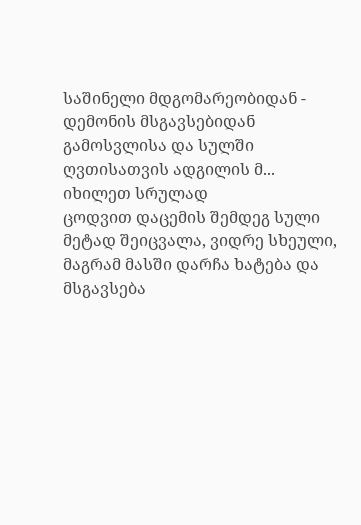საშინელი მდგომარეობიდან - დემონის მსგავსებიდან გამოსვლისა და სულში ღვთისათვის ადგილის მ...
იხილეთ სრულად
ცოდვით დაცემის შემდეგ სული მეტად შეიცვალა, ვიდრე სხეული, მაგრამ მასში დარჩა ხატება და მსგავსება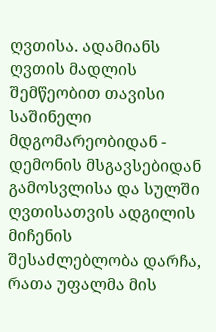ღვთისა. ადამიანს ღვთის მადლის შემწეობით თავისი საშინელი მდგომარეობიდან - დემონის მსგავსებიდან გამოსვლისა და სულში ღვთისათვის ადგილის მიჩენის შესაძლებლობა დარჩა, რათა უფალმა მის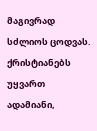მაგივრად სძლიოს ცოდვას. ქრისტიანებს უყვართ ადამიანი,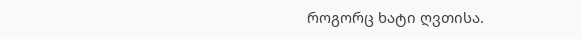როგორც ხატი ღვთისა.